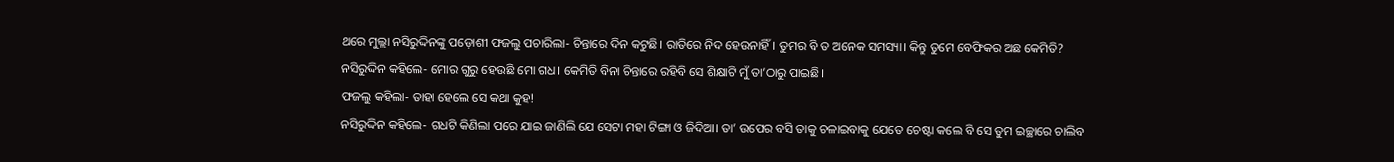ଥରେ ମୁଲ୍ଲା ନସିରୁଦ୍ଦିନଙ୍କୁ ପଡ଼ୋଶୀ ଫଜଲୁ ପଚାରିଲା- ଚିନ୍ତାରେ ଦିନ କଟୁଛି। ରାତିରେ ନିଦ ହେଉନାହିଁ। ତୁମର ବି ତ ଅନେକ ସମସ୍ୟା। କିନ୍ତୁ ତୁମେ ବେଫିକର ଅଛ କେମିତି?
ନସିରୁଦ୍ଦିନ କହିଲେ- ମୋର ଗୁରୁ ହେଉଛି ମୋ ଗଧ। କେମିତି ବିନା ଚିନ୍ତାରେ ରହିବି ସେ ଶିକ୍ଷାଟି ମୁଁ ତା’ଠାରୁ ପାଇଛି।
ଫଜଲୁ କହିଲା- ତାହା ହେଲେ ସେ କଥା କୁହ!
ନସିରୁଦ୍ଦିନ କହିଲେ- ଗଧଟି କିଣିଲା ପରେ ଯାଇ ଜାଣିଲି ଯେ ସେଟା ମହା ଟିଙ୍ଗା ଓ ଜିଦିଆ। ତା’ ଉପେର ବସି ତାକୁ ଚଳାଇବାକୁ ଯେତେ ଚେଷ୍ଟା କଲେ ବି ସେ ତୁମ ଇଚ୍ଛାରେ ଚାଲିବ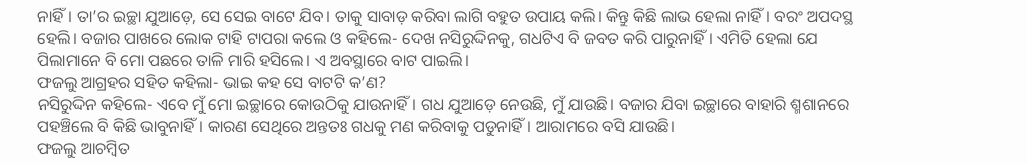ନାହିଁ। ତା’ର ଇଚ୍ଛା ଯୁଆଡ଼େ, ସେ ସେଇ ବାଟେ ଯିବ। ତାକୁ ସାବାଡ଼ କରିବା ଲାଗି ବହୁତ ଉପାୟ କଲି। କିନ୍ତୁ କିଛି ଲାଭ ହେଲା ନାହିଁ। ବରଂ ଅପଦସ୍ଥ ହେଲି। ବଜାର ପାଖରେ ଲୋକ ଟାହି ଟାପରା କଲେ ଓ କହିଲେ- ଦେଖ ନସିରୁଦ୍ଦିନକୁ, ଗଧଟିଏ ବି ଜବତ କରି ପାରୁନାହିଁ। ଏମିତି ହେଲା ଯେ ପିଲାମାନେ ବି ମୋ ପଛରେ ତାଳି ମାରି ହସିଲେ। ଏ ଅବସ୍ଥାରେ ବାଟ ପାଇଲି।
ଫଜଲୁ ଆଗ୍ରହର ସହିତ କହିଲା- ଭାଇ କହ ସେ ବାଟଟି କ’ଣ?
ନସିରୁଦ୍ଦିନ କହିଲେ- ଏବେ ମୁଁ ମୋ ଇଚ୍ଛାରେ କୋଉଠିକୁ ଯାଉନାହିଁ। ଗଧ ଯୁଆଡ଼େ ନେଉଛି, ମୁଁ ଯାଉଛି। ବଜାର ଯିବା ଇଚ୍ଛାରେ ବାହାରି ଶ୍ମଶାନରେ ପହଞ୍ଚିଲେ ବି କିଛି ଭାବୁନାହିଁ। କାରଣ ସେଥିରେ ଅନ୍ତତଃ ଗଧକୁ ମଣ କରିବାକୁ ପଡୁନାହିଁ। ଆରାମରେ ବସି ଯାଉଛି।
ଫଜଲୁ ଆଚମ୍ବିତ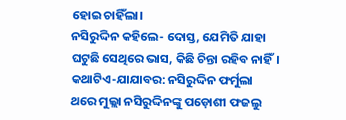ହୋଇ ଚାହିଁଲା।
ନସିରୁଦ୍ଦିନ କହିଲେ- ଦୋସ୍ତ, ଯେମିତି ଯାହା ଘଟୁଛି ସେଥିରେ ଭାସ, କିଛି ଚିନ୍ତା ରହିବ ନାହିଁ।
କଥାଟିଏ-ଯାଯାବର: ନସିରୁଦ୍ଦିନ ଫର୍ମୁଲା
ଥରେ ମୁଲ୍ଲା ନସିରୁଦ୍ଦିନଙ୍କୁ ପଡ଼ୋଶୀ ଫଜଲୁ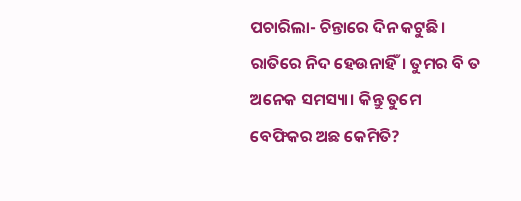ପଚାରିଲା- ଚିନ୍ତାରେ ଦିନ କଟୁଛି। ରାତିରେ ନିଦ ହେଉନାହିଁ। ତୁମର ବି ତ ଅନେକ ସମସ୍ୟା। କିନ୍ତୁ ତୁମେ ବେଫିକର ଅଛ କେମିତି?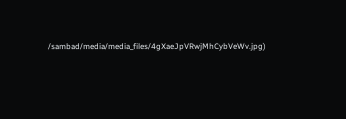/sambad/media/media_files/4gXaeJpVRwjMhCybVeWv.jpg)